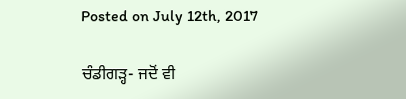Posted on July 12th, 2017

ਚੰਡੀਗੜ੍ਹ- ਜਦੋਂ ਵੀ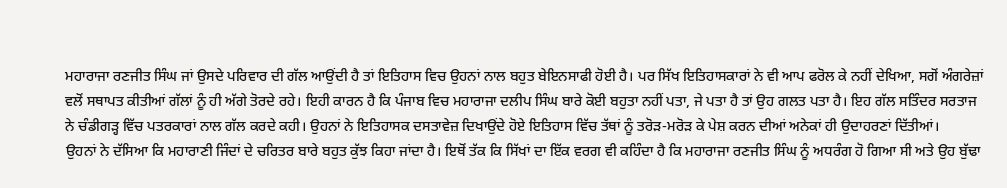ਮਹਾਰਾਜਾ ਰਣਜੀਤ ਸਿੰਘ ਜਾਂ ਉਸਦੇ ਪਰਿਵਾਰ ਦੀ ਗੱਲ ਆਉਂਦੀ ਹੈ ਤਾਂ ਇਤਿਹਾਸ ਵਿਚ ਉਹਨਾਂ ਨਾਲ ਬਹੁਤ ਬੇਇਨਸਾਫੀ ਹੋਈ ਹੈ। ਪਰ ਸਿੱਖ ਇਤਿਹਾਸਕਾਰਾਂ ਨੇ ਵੀ ਆਪ ਫਰੋਲ ਕੇ ਨਹੀਂ ਦੇਖਿਆ, ਸਗੋਂ ਅੰਗਰੇਜ਼ਾਂ ਵਲੋਂ ਸਥਾਪਤ ਕੀਤੀਆਂ ਗੱਲਾਂ ਨੂੰ ਹੀ ਅੱਗੇ ਤੋਰਦੇ ਰਹੇ। ਇਹੀ ਕਾਰਨ ਹੈ ਕਿ ਪੰਜਾਬ ਵਿਚ ਮਹਾਰਾਜਾ ਦਲੀਪ ਸਿੰਘ ਬਾਰੇ ਕੋਈ ਬਹੁਤਾ ਨਹੀਂ ਪਤਾ, ਜੇ ਪਤਾ ਹੈ ਤਾਂ ਉਹ ਗਲਤ ਪਤਾ ਹੈ। ਇਹ ਗੱਲ ਸਤਿੰਦਰ ਸਰਤਾਜ ਨੇ ਚੰਡੀਗੜ੍ਹ ਵਿੱਚ ਪਤਰਕਾਰਾਂ ਨਾਲ ਗੱਲ ਕਰਦੇ ਕਹੀ। ਉਹਨਾਂ ਨੇ ਇਤਿਹਾਸਕ ਦਸਤਾਵੇਜ਼ ਦਿਖਾਉਂਦੇ ਹੋਏ ਇਤਿਹਾਸ ਵਿੱਚ ਤੱਥਾਂ ਨੂੰ ਤਰੋੜ-ਮਰੋੜ ਕੇ ਪੇਸ਼ ਕਰਨ ਦੀਆਂ ਅਨੇਕਾਂ ਹੀ ਉਦਾਹਰਣਾਂ ਦਿੱਤੀਆਂ।
ਉਹਨਾਂ ਨੇ ਦੱਸਿਆ ਕਿ ਮਹਾਰਾਣੀ ਜਿੰਦਾਂ ਦੇ ਚਰਿਤਰ ਬਾਰੇ ਬਹੁਤ ਕੁੱਝ ਕਿਹਾ ਜਾਂਦਾ ਹੈ। ਇਥੋਂ ਤੱਕ ਕਿ ਸਿੱਖਾਂ ਦਾ ਇੱਕ ਵਰਗ ਵੀ ਕਹਿੰਦਾ ਹੈ ਕਿ ਮਹਾਰਾਜਾ ਰਣਜੀਤ ਸਿੰਘ ਨੂੰ ਅਧਰੰਗ ਹੋ ਗਿਆ ਸੀ ਅਤੇ ਉਹ ਬੁੱਢਾ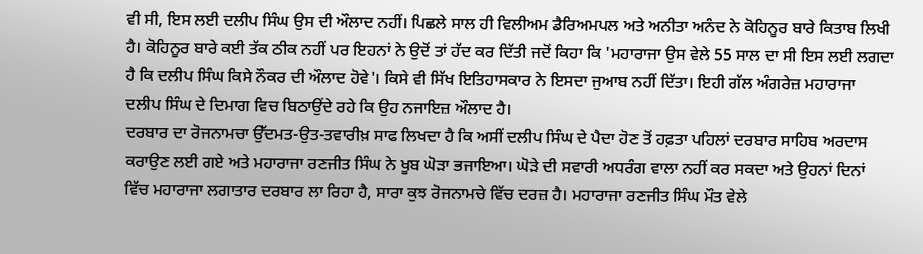ਵੀ ਸੀ, ਇਸ ਲਈ ਦਲੀਪ ਸਿੰਘ ਉਸ ਦੀ ਔਲਾਦ ਨਹੀਂ। ਪਿਛਲੇ ਸਾਲ ਹੀ ਵਿਲੀਅਮ ਡੈਰਿਅਮਪਲ ਅਤੇ ਅਨੀਤਾ ਅਨੰਦ ਨੇ ਕੋਹਿਨੂਰ ਬਾਰੇ ਕਿਤਾਬ ਲਿਖੀ ਹੈ। ਕੋਹਿਨੂਰ ਬਾਰੇ ਕਈ ਤੱਕ ਠੀਕ ਨਹੀਂ ਪਰ ਇਹਨਾਂ ਨੇ ਉਦੋਂ ਤਾਂ ਹੱਦ ਕਰ ਦਿੱਤੀ ਜਦੋਂ ਕਿਹਾ ਕਿ 'ਮਹਾਰਾਜਾ ਉਸ ਵੇਲੇ 55 ਸਾਲ ਦਾ ਸੀ ਇਸ ਲਈ ਲਗਦਾ ਹੈ ਕਿ ਦਲੀਪ ਸਿੰਘ ਕਿਸੇ ਨੌਕਰ ਦੀ ਔਲਾਦ ਹੋਵੇ'। ਕਿਸੇ ਵੀ ਸਿੱਖ ਇਤਿਹਾਸਕਾਰ ਨੇ ਇਸਦਾ ਜੁਆਬ ਨਹੀਂ ਦਿੱਤਾ। ਇਹੀ ਗੱਲ ਅੰਗਰੇਜ਼ ਮਹਾਰਾਜਾ ਦਲੀਪ ਸਿੰਘ ਦੇ ਦਿਮਾਗ ਵਿਚ ਬਿਠਾਉਂਦੇ ਰਹੇ ਕਿ ਉਹ ਨਜਾਇਜ਼ ਔਲਾਦ ਹੈ।
ਦਰਬਾਰ ਦਾ ਰੋਜਨਾਮਚਾ ਉੱਦਮਤ-ਉਤ-ਤਵਾਰੀਖ਼ ਸਾਫ ਲਿਖਦਾ ਹੈ ਕਿ ਅਸੀਂ ਦਲੀਪ ਸਿੰਘ ਦੇ ਪੈਦਾ ਹੋਣ ਤੋਂ ਹਫ਼ਤਾ ਪਹਿਲਾਂ ਦਰਬਾਰ ਸਾਹਿਬ ਅਰਦਾਸ ਕਰਾਉਣ ਲਈ ਗਏ ਅਤੇ ਮਹਾਰਾਜਾ ਰਣਜੀਤ ਸਿੰਘ ਨੇ ਖੂਬ ਘੋੜਾ ਭਜਾਇਆ। ਘੋੜੇ ਦੀ ਸਵਾਰੀ ਅਧਰੰਗ ਵਾਲਾ ਨਹੀਂ ਕਰ ਸਕਦਾ ਅਤੇ ਉਹਨਾਂ ਦਿਨਾਂ ਵਿੱਚ ਮਹਾਰਾਜਾ ਲਗਾਤਾਰ ਦਰਬਾਰ ਲਾ ਰਿਹਾ ਹੈ, ਸਾਰਾ ਕੁਝ ਰੋਜਨਾਮਚੇ ਵਿੱਚ ਦਰਜ਼ ਹੈ। ਮਹਾਰਾਜਾ ਰਣਜੀਤ ਸਿੰਘ ਮੌਤ ਵੇਲੇ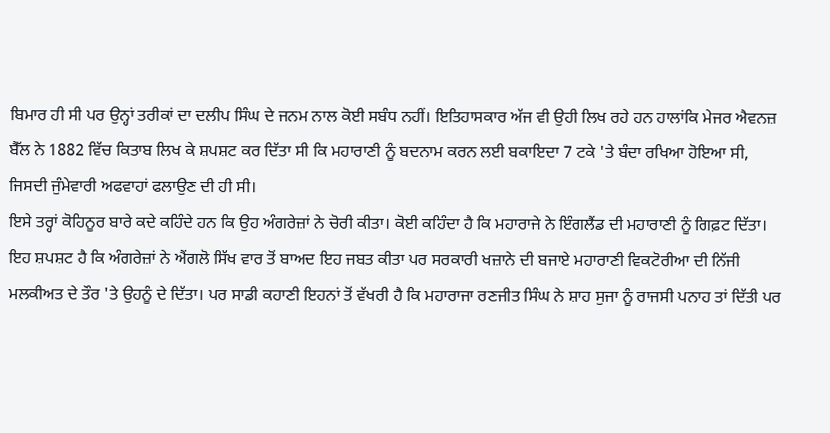ਬਿਮਾਰ ਹੀ ਸੀ ਪਰ ਉਨ੍ਹਾਂ ਤਰੀਕਾਂ ਦਾ ਦਲੀਪ ਸਿੰਘ ਦੇ ਜਨਮ ਨਾਲ ਕੋਈ ਸਬੰਧ ਨਹੀਂ। ਇਤਿਹਾਸਕਾਰ ਅੱਜ ਵੀ ਉਹੀ ਲਿਖ ਰਹੇ ਹਨ ਹਾਲਾਂਕਿ ਮੇਜਰ ਐਵਨਜ਼ ਬੈੱਲ ਨੇ 1882 ਵਿੱਚ ਕਿਤਾਬ ਲਿਖ ਕੇ ਸ਼ਪਸ਼ਟ ਕਰ ਦਿੱਤਾ ਸੀ ਕਿ ਮਹਾਰਾਣੀ ਨੂੰ ਬਦਨਾਮ ਕਰਨ ਲਈ ਬਕਾਇਦਾ 7 ਟਕੇ 'ਤੇ ਬੰਦਾ ਰਖਿਆ ਹੋਇਆ ਸੀ, ਜਿਸਦੀ ਜੁੰਮੇਵਾਰੀ ਅਫਵਾਹਾਂ ਫਲਾਉਣ ਦੀ ਹੀ ਸੀ।
ਇਸੇ ਤਰ੍ਹਾਂ ਕੋਹਿਨੂਰ ਬਾਰੇ ਕਦੇ ਕਹਿੰਦੇ ਹਨ ਕਿ ਉਹ ਅੰਗਰੇਜ਼ਾਂ ਨੇ ਚੋਰੀ ਕੀਤਾ। ਕੋਈ ਕਹਿੰਦਾ ਹੈ ਕਿ ਮਹਾਰਾਜੇ ਨੇ ਇੰਗਲੈਂਡ ਦੀ ਮਹਾਰਾਣੀ ਨੂੰ ਗਿਫ਼ਟ ਦਿੱਤਾ। ਇਹ ਸ਼ਪਸ਼ਟ ਹੈ ਕਿ ਅੰਗਰੇਜ਼ਾਂ ਨੇ ਐਂਗਲੋ ਸਿੱਖ ਵਾਰ ਤੋਂ ਬਾਅਦ ਇਹ ਜਬਤ ਕੀਤਾ ਪਰ ਸਰਕਾਰੀ ਖਜ਼ਾਨੇ ਦੀ ਬਜਾਏ ਮਹਾਰਾਣੀ ਵਿਕਟੋਰੀਆ ਦੀ ਨਿੱਜੀ ਮਲਕੀਅਤ ਦੇ ਤੌਰ 'ਤੇ ਉਹਨੂੰ ਦੇ ਦਿੱਤਾ। ਪਰ ਸਾਡੀ ਕਹਾਣੀ ਇਹਨਾਂ ਤੋਂ ਵੱਖਰੀ ਹੈ ਕਿ ਮਹਾਰਾਜਾ ਰਣਜੀਤ ਸਿੰਘ ਨੇ ਸ਼ਾਹ ਸੁਜਾ ਨੂੰ ਰਾਜਸੀ ਪਨਾਹ ਤਾਂ ਦਿੱਤੀ ਪਰ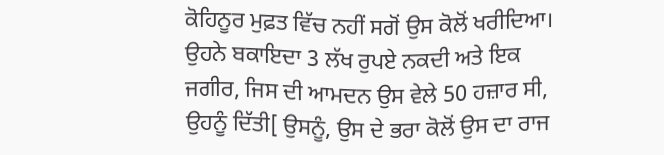ਕੋਹਿਨੂਰ ਮੁਫ਼ਤ ਵਿੱਚ ਨਹੀਂ ਸਗੋਂ ਉਸ ਕੋਲੋਂ ਖਰੀਦਿਆ। ਉਹਨੇ ਬਕਾਇਦਾ 3 ਲੱਖ ਰੁਪਏ ਨਕਦੀ ਅਤੇ ਇਕ ਜਗੀਰ, ਜਿਸ ਦੀ ਆਮਦਨ ਉਸ ਵੇਲੇ 50 ਹਜ਼ਾਰ ਸੀ, ਉਹਨੂੰ ਦਿੱਤੀ[ ਉਸਨੂੰ, ਉਸ ਦੇ ਭਰਾ ਕੋਲੋਂ ਉਸ ਦਾ ਰਾਜ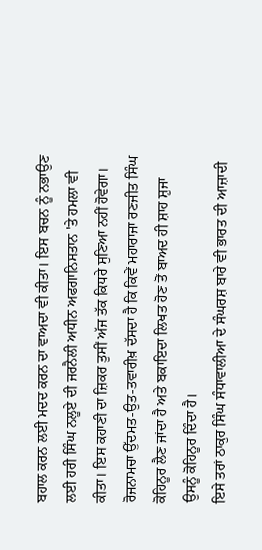ਬਹਾਲ ਕਰਨ ਲਈ ਮਦਦ ਕਰਨ ਦਾ ਵਾਅਦਾ ਵੀ ਕੀਤਾ। ਇਸ ਬਚਨ ਨੂੰ ਨਭਾਉਣ ਲਈ ਹਰੀ ਸਿੰਘ ਨਲੂਏ ਦੀ ਜਰਨੈਲੀ ਅਧੀਨ ਅਫਗਾਨਿਸਤਾਨ 'ਤੇ ਹਮਲਾ ਵੀ ਕੀਤਾ। ਇਸ ਕਹਾਣੀ ਦਾ ਜ਼ਿਕਰ ਤੁਸੀਂ ਅੱਜ ਤੱਕ ਕਿਧਰੇ ਸੁਣਿਆ ਨਹੀਂ ਹੋਵੇਗਾ। ਰੋਜਨਾਮਚਾ ਉੱਦਮਤ-ਉਤ-ਤਵਾਰੀਖ਼ ਦੱਸਦਾ ਹੈ ਕਿ ਕਿਵੇਂ ਮਹਾਰਾਜਾ ਰਣਜੀਤ ਸਿੰਘ ਕੋਹਿਨੂਰ ਲੈਣ ਜਾਂਦਾ ਹੈ ਅਤੇ ਬਕਾਇਦਾ ਲਿਖਤ ਹੋਣ ਤੋਂ ਬਾਅਦ ਹੀ ਸ਼ਾਹ ਸ਼ੁਜਾ ਉਸਨੂੰ ਕੋਹਿਨੂਰ ਦਿੰਦਾ ਹੈ।
ਇਸੇ ਤਰਾਂ ਠਾਕੁਰ ਸਿੰਘ ਸੰਧਾਵਾਲੀਆ ਦੇ ਸੰਘਰਸ਼ ਬਾਰੇ ਵੀ ਭਾਰਤ ਦੀ ਆਜ਼ਾਦੀ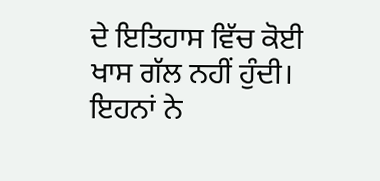ਦੇ ਇਤਿਹਾਸ ਵਿੱਚ ਕੋਈ ਖਾਸ ਗੱਲ ਨਹੀਂ ਹੁੰਦੀ। ਇਹਨਾਂ ਨੇ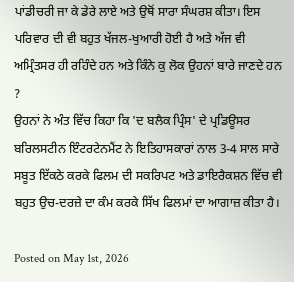ਪਾਂਡੀਚਰੀ ਜਾ ਕੇ ਡੇਰੇ ਲਾਏ ਅਤੇ ਉਥੋਂ ਸਾਰਾ ਸੰਘਰਸ਼ ਕੀਤਾ। ਇਸ ਪਰਿਵਾਰ ਦੀ ਵੀ ਬਹੁਤ ਖੱਜਲ-ਖੁਆਰੀ ਹੋਈ ਹੈ ਅਤੇ ਅੱਜ ਵੀ ਅਮ੍ਰਿੰਤਸਰ ਹੀ ਰਹਿੰਦੇ ਹਨ ਅਤੇ ਕਿੰਨੇ ਕੁ ਲੋਕ ਉਹਨਾਂ ਬਾਰੇ ਜਾਣਦੇ ਹਨ ?
ਉਹਨਾਂ ਨੇ ਅੰਤ ਵਿੱਚ ਕਿਹਾ ਕਿ 'ਦ ਬਲੈਕ ਪ੍ਰਿੰਸ' ਦੇ ਪ੍ਰਡਿਊਸਰ ਬਰਿਲਸਟੀਨ ਇੰਟਰਟੇਨਮੈਂਟ ਨੇ ਇਤਿਹਾਸਕਾਰਾਂ ਨਾਲ 3-4 ਸਾਲ ਸਾਰੇ ਸਬੂਤ ਇੱਕਠੇ ਕਰਕੇ ਫਿਲਮ ਦੀ ਸਕਰਿਪਟ ਅਤੇ ਡਾਇਰੈਕਸ਼ਨ ਵਿੱਚ ਵੀ ਬਹੁਤ ਉਚ-ਦਰਜ਼ੇ ਦਾ ਕੰਮ ਕਰਕੇ ਸਿੱਖ ਫਿਲਮਾਂ ਦਾ ਆਗਾਜ਼ ਕੀਤਾ ਹੈ।

Posted on May 1st, 2026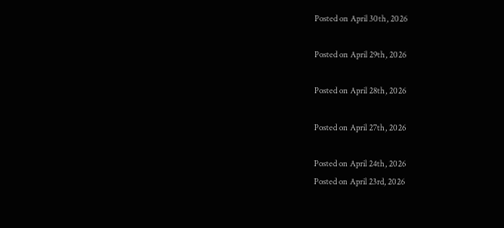Posted on April 30th, 2026

Posted on April 29th, 2026

Posted on April 28th, 2026

Posted on April 27th, 2026

Posted on April 24th, 2026
Posted on April 23rd, 2026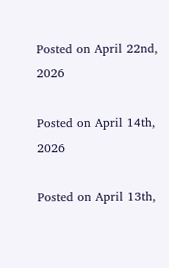Posted on April 22nd, 2026

Posted on April 14th, 2026

Posted on April 13th,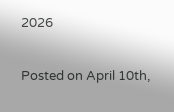2026

Posted on April 10th,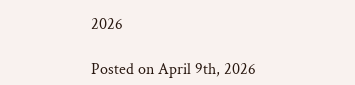2026

Posted on April 9th, 2026